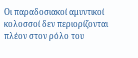Οι παραδοσιακοί αμυντικοί κολοσσοί δεν περιορίζονται πλέον στον ρόλο του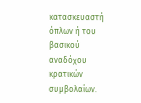κατασκευαστή όπλων ή του βασικού αναδόχου κρατικών συμβολαίων.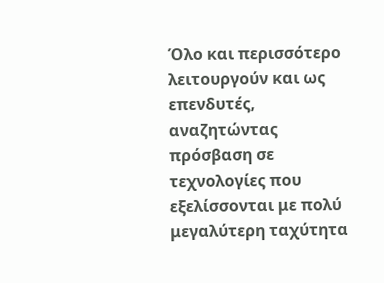Όλο και περισσότερο λειτουργούν και ως επενδυτές, αναζητώντας πρόσβαση σε τεχνολογίες που εξελίσσονται με πολύ μεγαλύτερη ταχύτητα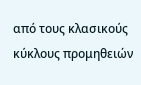από τους κλασικούς κύκλους προμηθειών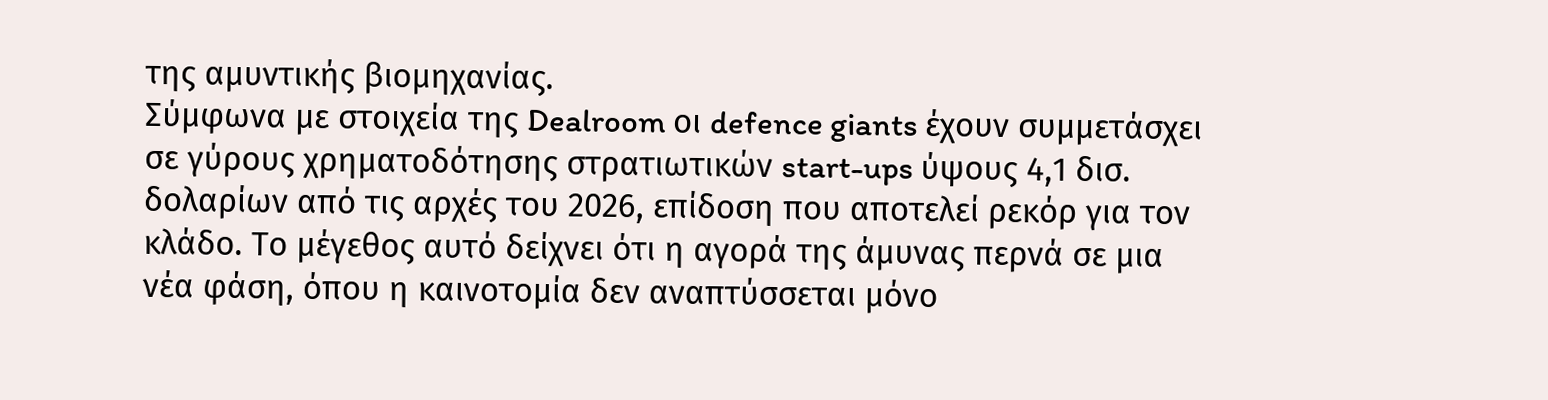της αμυντικής βιομηχανίας.
Σύμφωνα με στοιχεία της Dealroom οι defence giants έχουν συμμετάσχει σε γύρους χρηματοδότησης στρατιωτικών start-ups ύψους 4,1 δισ. δολαρίων από τις αρχές του 2026, επίδοση που αποτελεί ρεκόρ για τον κλάδο. Το μέγεθος αυτό δείχνει ότι η αγορά της άμυνας περνά σε μια νέα φάση, όπου η καινοτομία δεν αναπτύσσεται μόνο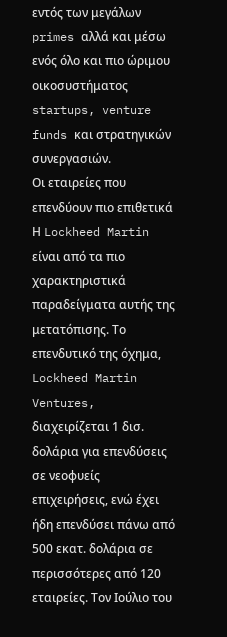εντός των μεγάλων primes αλλά και μέσω ενός όλο και πιο ώριμου οικοσυστήματος startups, venture funds και στρατηγικών συνεργασιών.
Οι εταιρείες που επενδύουν πιο επιθετικά
Η Lockheed Martin είναι από τα πιο χαρακτηριστικά παραδείγματα αυτής της μετατόπισης. Το επενδυτικό της όχημα, Lockheed Martin Ventures, διαχειρίζεται 1 δισ. δολάρια για επενδύσεις σε νεοφυείς επιχειρήσεις, ενώ έχει ήδη επενδύσει πάνω από 500 εκατ. δολάρια σε περισσότερες από 120 εταιρείες. Τον Ιούλιο του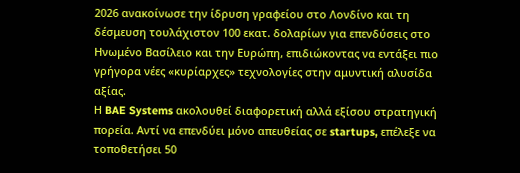2026 ανακοίνωσε την ίδρυση γραφείου στο Λονδίνο και τη δέσμευση τουλάχιστον 100 εκατ. δολαρίων για επενδύσεις στο Ηνωμένο Βασίλειο και την Ευρώπη, επιδιώκοντας να εντάξει πιο γρήγορα νέες «κυρίαρχες» τεχνολογίες στην αμυντική αλυσίδα αξίας.
Η BAE Systems ακολουθεί διαφορετική αλλά εξίσου στρατηγική πορεία. Αντί να επενδύει μόνο απευθείας σε startups, επέλεξε να τοποθετήσει 50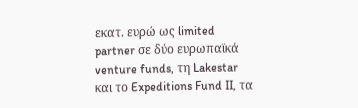εκατ. ευρώ ως limited partner σε δύο ευρωπαϊκά venture funds, τη Lakestar και το Expeditions Fund II, τα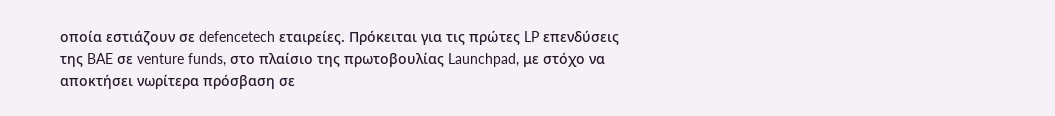οποία εστιάζουν σε defencetech εταιρείες. Πρόκειται για τις πρώτες LP επενδύσεις της BAE σε venture funds, στο πλαίσιο της πρωτοβουλίας Launchpad, με στόχο να αποκτήσει νωρίτερα πρόσβαση σε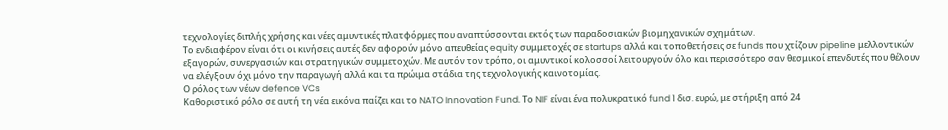τεχνολογίες διπλής χρήσης και νέες αμυντικές πλατφόρμες που αναπτύσσονται εκτός των παραδοσιακών βιομηχανικών σχημάτων.
Το ενδιαφέρον είναι ότι οι κινήσεις αυτές δεν αφορούν μόνο απευθείας equity συμμετοχές σε startups αλλά και τοποθετήσεις σε funds που χτίζουν pipeline μελλοντικών εξαγορών, συνεργασιών και στρατηγικών συμμετοχών. Με αυτόν τον τρόπο, οι αμυντικοί κολοσσοί λειτουργούν όλο και περισσότερο σαν θεσμικοί επενδυτές που θέλουν να ελέγξουν όχι μόνο την παραγωγή αλλά και τα πρώιμα στάδια της τεχνολογικής καινοτομίας.
Ο ρόλος των νέων defence VCs
Καθοριστικό ρόλο σε αυτή τη νέα εικόνα παίζει και το NATO Innovation Fund. Το NIF είναι ένα πολυκρατικό fund 1 δισ. ευρώ, με στήριξη από 24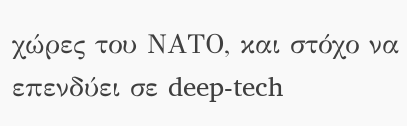χώρες του ΝΑΤΟ, και στόχο να επενδύει σε deep-tech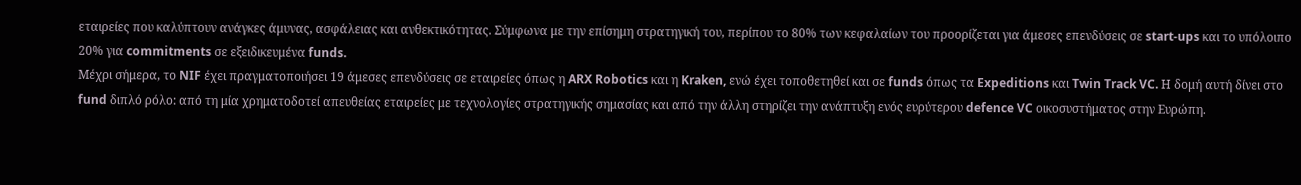εταιρείες που καλύπτουν ανάγκες άμυνας, ασφάλειας και ανθεκτικότητας. Σύμφωνα με την επίσημη στρατηγική του, περίπου το 80% των κεφαλαίων του προορίζεται για άμεσες επενδύσεις σε start-ups και το υπόλοιπο 20% για commitments σε εξειδικευμένα funds.
Μέχρι σήμερα, το NIF έχει πραγματοποιήσει 19 άμεσες επενδύσεις σε εταιρείες όπως η ARX Robotics και η Kraken, ενώ έχει τοποθετηθεί και σε funds όπως τα Expeditions και Twin Track VC. Η δομή αυτή δίνει στο fund διπλό ρόλο: από τη μία χρηματοδοτεί απευθείας εταιρείες με τεχνολογίες στρατηγικής σημασίας και από την άλλη στηρίζει την ανάπτυξη ενός ευρύτερου defence VC οικοσυστήματος στην Ευρώπη.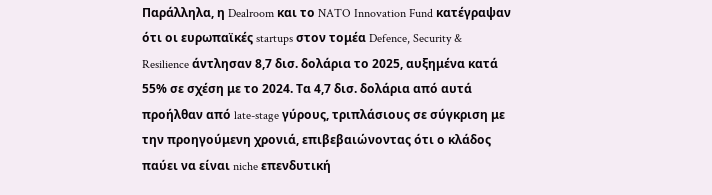Παράλληλα, η Dealroom και το NATO Innovation Fund κατέγραψαν ότι οι ευρωπαϊκές startups στον τομέα Defence, Security & Resilience άντλησαν 8,7 δισ. δολάρια το 2025, αυξημένα κατά 55% σε σχέση με το 2024. Τα 4,7 δισ. δολάρια από αυτά προήλθαν από late-stage γύρους, τριπλάσιους σε σύγκριση με την προηγούμενη χρονιά, επιβεβαιώνοντας ότι ο κλάδος παύει να είναι niche επενδυτική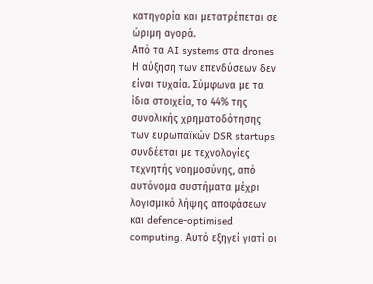κατηγορία και μετατρέπεται σε ώριμη αγορά.
Από τα AI systems στα drones
Η αύξηση των επενδύσεων δεν είναι τυχαία. Σύμφωνα με τα ίδια στοιχεία, το 44% της συνολικής χρηματοδότησης των ευρωπαϊκών DSR startups συνδέεται με τεχνολογίες τεχνητής νοημοσύνης, από αυτόνομα συστήματα μέχρι λογισμικό λήψης αποφάσεων και defence-optimised computing. Αυτό εξηγεί γιατί οι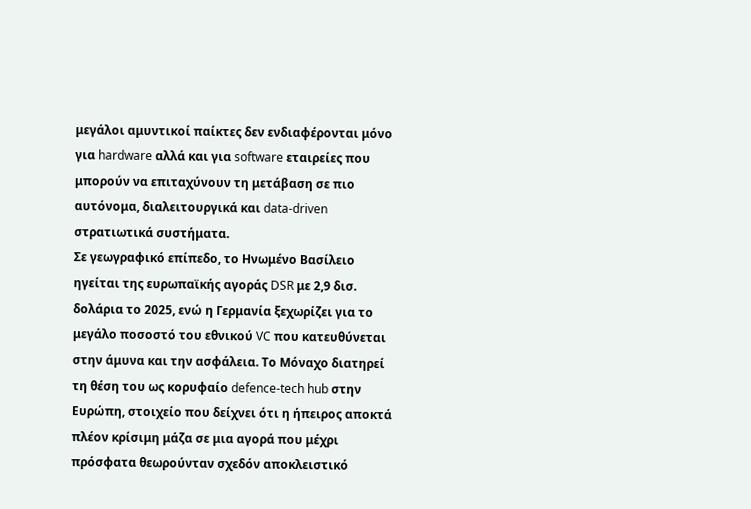μεγάλοι αμυντικοί παίκτες δεν ενδιαφέρονται μόνο για hardware αλλά και για software εταιρείες που μπορούν να επιταχύνουν τη μετάβαση σε πιο αυτόνομα, διαλειτουργικά και data-driven στρατιωτικά συστήματα.
Σε γεωγραφικό επίπεδο, το Ηνωμένο Βασίλειο ηγείται της ευρωπαϊκής αγοράς DSR με 2,9 δισ. δολάρια το 2025, ενώ η Γερμανία ξεχωρίζει για το μεγάλο ποσοστό του εθνικού VC που κατευθύνεται στην άμυνα και την ασφάλεια. Το Μόναχο διατηρεί τη θέση του ως κορυφαίο defence-tech hub στην Ευρώπη, στοιχείο που δείχνει ότι η ήπειρος αποκτά πλέον κρίσιμη μάζα σε μια αγορά που μέχρι πρόσφατα θεωρούνταν σχεδόν αποκλειστικό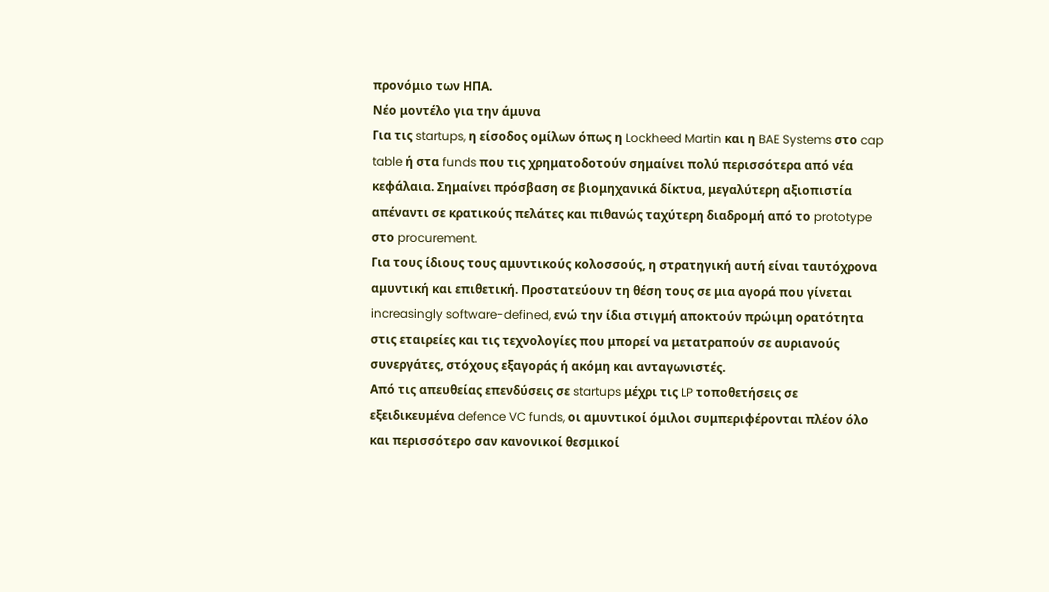προνόμιο των ΗΠΑ.
Νέο μοντέλο για την άμυνα
Για τις startups, η είσοδος ομίλων όπως η Lockheed Martin και η BAE Systems στο cap table ή στα funds που τις χρηματοδοτούν σημαίνει πολύ περισσότερα από νέα κεφάλαια. Σημαίνει πρόσβαση σε βιομηχανικά δίκτυα, μεγαλύτερη αξιοπιστία απέναντι σε κρατικούς πελάτες και πιθανώς ταχύτερη διαδρομή από το prototype στο procurement.
Για τους ίδιους τους αμυντικούς κολοσσούς, η στρατηγική αυτή είναι ταυτόχρονα αμυντική και επιθετική. Προστατεύουν τη θέση τους σε μια αγορά που γίνεται increasingly software-defined, ενώ την ίδια στιγμή αποκτούν πρώιμη ορατότητα στις εταιρείες και τις τεχνολογίες που μπορεί να μετατραπούν σε αυριανούς συνεργάτες, στόχους εξαγοράς ή ακόμη και ανταγωνιστές.
Από τις απευθείας επενδύσεις σε startups μέχρι τις LP τοποθετήσεις σε εξειδικευμένα defence VC funds, οι αμυντικοί όμιλοι συμπεριφέρονται πλέον όλο και περισσότερο σαν κανονικοί θεσμικοί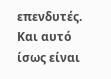επενδυτές. Και αυτό ίσως είναι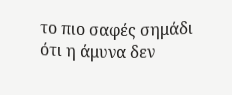το πιο σαφές σημάδι ότι η άμυνα δεν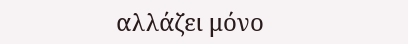αλλάζει μόνο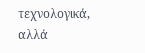τεχνολογικά, αλλά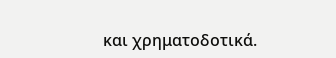και χρηματοδοτικά.